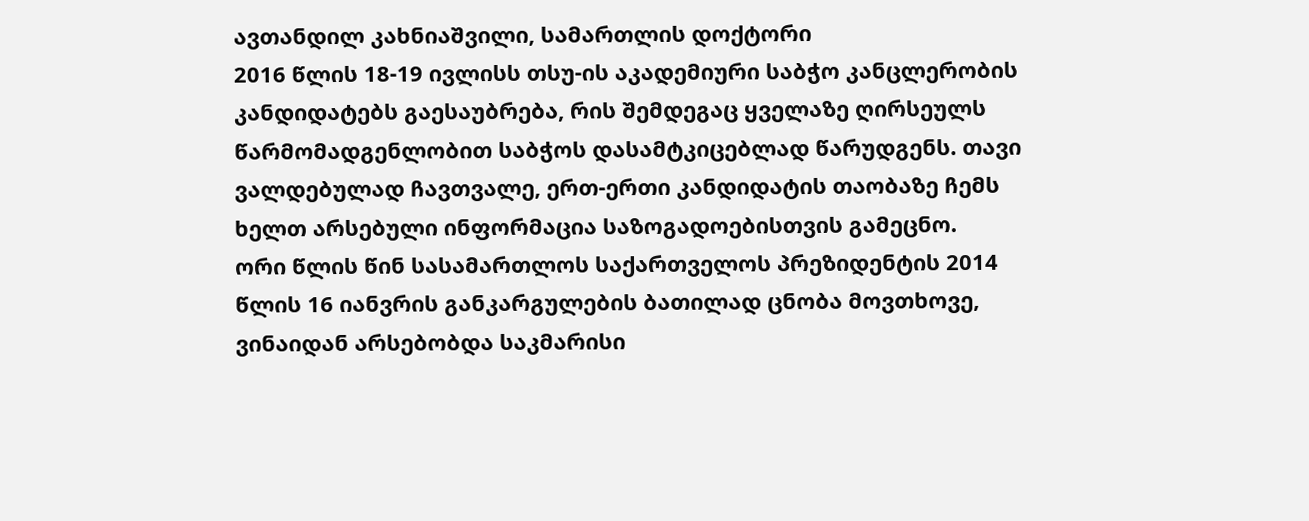ავთანდილ კახნიაშვილი, სამართლის დოქტორი
2016 წლის 18-19 ივლისს თსუ-ის აკადემიური საბჭო კანცლერობის კანდიდატებს გაესაუბრება, რის შემდეგაც ყველაზე ღირსეულს წარმომადგენლობით საბჭოს დასამტკიცებლად წარუდგენს. თავი ვალდებულად ჩავთვალე, ერთ-ერთი კანდიდატის თაობაზე ჩემს ხელთ არსებული ინფორმაცია საზოგადოებისთვის გამეცნო.
ორი წლის წინ სასამართლოს საქართველოს პრეზიდენტის 2014 წლის 16 იანვრის განკარგულების ბათილად ცნობა მოვთხოვე, ვინაიდან არსებობდა საკმარისი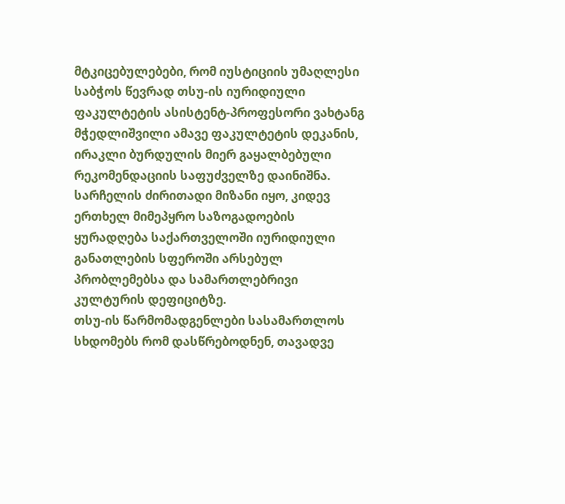მტკიცებულებები, რომ იუსტიციის უმაღლესი საბჭოს წევრად თსუ-ის იურიდიული ფაკულტეტის ასისტენტ-პროფესორი ვახტანგ მჭედლიშვილი ამავე ფაკულტეტის დეკანის, ირაკლი ბურდულის მიერ გაყალბებული რეკომენდაციის საფუძველზე დაინიშნა.
სარჩელის ძირითადი მიზანი იყო, კიდევ ერთხელ მიმეპყრო საზოგადოების ყურადღება საქართველოში იურიდიული განათლების სფეროში არსებულ პრობლემებსა და სამართლებრივი კულტურის დეფიციტზე.
თსუ-ის წარმომადგენლები სასამართლოს სხდომებს რომ დასწრებოდნენ, თავადვე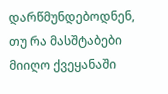დარწმუნდებოდნენ, თუ რა მასშტაბები მიიღო ქვეყანაში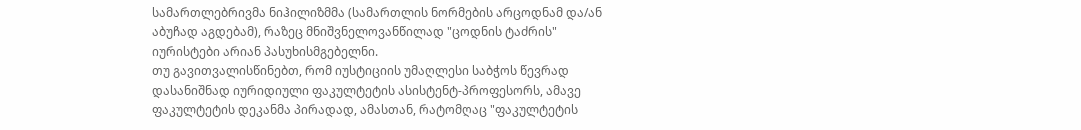სამართლებრივმა ნიჰილიზმმა (სამართლის ნორმების არცოდნამ და/ან აბუჩად აგდებამ), რაზეც მნიშვნელოვანწილად "ცოდნის ტაძრის" იურისტები არიან პასუხისმგებელნი.
თუ გავითვალისწინებთ, რომ იუსტიციის უმაღლესი საბჭოს წევრად დასანიშნად იურიდიული ფაკულტეტის ასისტენტ-პროფესორს, ამავე ფაკულტეტის დეკანმა პირადად, ამასთან, რატომღაც "ფაკულტეტის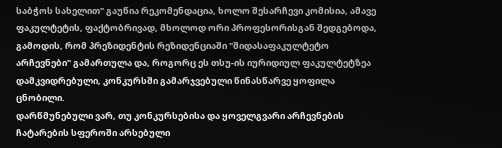საბჭოს სახელით" გაუწია რეკომენდაცია, ხოლო შესარჩევი კომისია, ამავე ფაკულტეტის, ფაქტობრივად, მხოლოდ ორი პროფესორისგან შედგებოდა, გამოდის, რომ პრეზიდენტის რეზიდენციაში "შიდასაფაკულტეტო არჩევნები" გამართულა და, როგორც ეს თსუ-ის იურიდიულ ფაკულტეტზეა დამკვიდრებული, კონკურსში გამარჯვებული წინასწარვე ყოფილა ცნობილი.
დარწმუნებული ვარ, თუ კონკურსებისა და ყოველგვარი არჩევნების ჩატარების სფეროში არსებული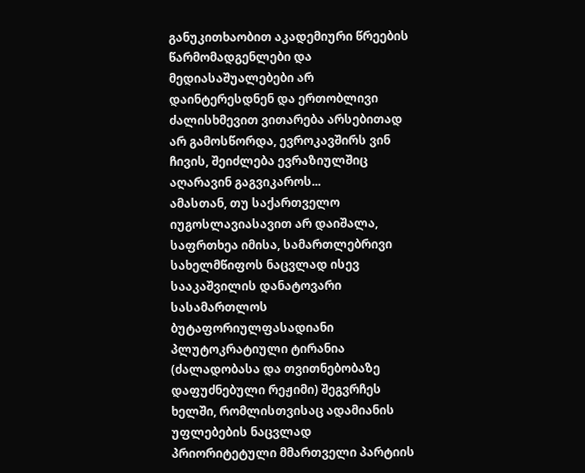განუკითხაობით აკადემიური წრეების წარმომადგენლები და მედიასაშუალებები არ დაინტერესდნენ და ერთობლივი ძალისხმევით ვითარება არსებითად არ გამოსწორდა, ევროკავშირს ვინ ჩივის, შეიძლება ევრაზიულშიც აღარავინ გაგვიკაროს...
ამასთან, თუ საქართველო იუგოსლავიასავით არ დაიშალა, საფრთხეა იმისა, სამართლებრივი სახელმწიფოს ნაცვლად ისევ სააკაშვილის დანატოვარი სასამართლოს ბუტაფორიულფასადიანი პლუტოკრატიული ტირანია (ძალადობასა და თვითნებობაზე დაფუძნებული რეჟიმი) შეგვრჩეს ხელში, რომლისთვისაც ადამიანის უფლებების ნაცვლად პრიორიტეტული მმართველი პარტიის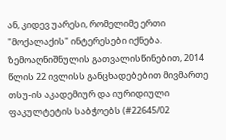ან, კიდევ უარესი, რომელიმე ერთი "მოქალაქის" ინტერესები იქნება.
ზემოაღნიშნულის გათვალისწინებით, 2014 წლის 22 ივლისს განცხადებებით მივმართე თსუ-ის აკადემიურ და იურიდიული ფაკულტეტის საბჭოებს (#22645/02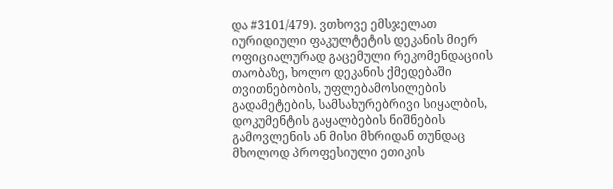და #3101/479). ვთხოვე ემსჯელათ იურიდიული ფაკულტეტის დეკანის მიერ ოფიციალურად გაცემული რეკომენდაციის თაობაზე, ხოლო დეკანის ქმედებაში თვითნებობის, უფლებამოსილების გადამეტების, სამსახურებრივი სიყალბის, დოკუმენტის გაყალბების ნიშნების გამოვლენის ან მისი მხრიდან თუნდაც მხოლოდ პროფესიული ეთიკის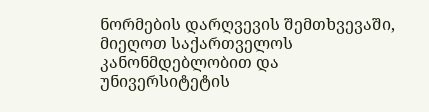ნორმების დარღვევის შემთხვევაში, მიეღოთ საქართველოს კანონმდებლობით და უნივერსიტეტის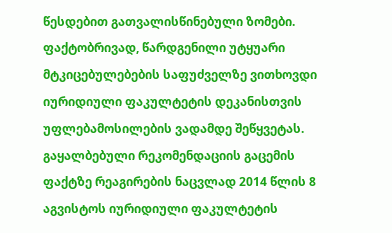წესდებით გათვალისწინებული ზომები.
ფაქტობრივად, წარდგენილი უტყუარი მტკიცებულებების საფუძველზე ვითხოვდი იურიდიული ფაკულტეტის დეკანისთვის უფლებამოსილების ვადამდე შეწყვეტას.
გაყალბებული რეკომენდაციის გაცემის ფაქტზე რეაგირების ნაცვლად 2014 წლის 8 აგვისტოს იურიდიული ფაკულტეტის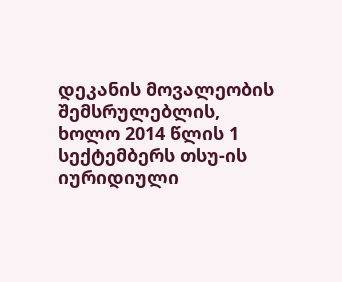დეკანის მოვალეობის შემსრულებლის, ხოლო 2014 წლის 1 სექტემბერს თსუ-ის იურიდიული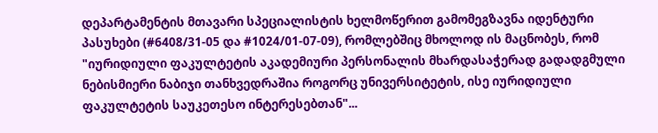დეპარტამენტის მთავარი სპეციალისტის ხელმოწერით გამომეგზავნა იდენტური პასუხები (#6408/31-05 და #1024/01-07-09), რომლებშიც მხოლოდ ის მაცნობეს, რომ "იურიდიული ფაკულტეტის აკადემიური პერსონალის მხარდასაჭერად გადადგმული ნებისმიერი ნაბიჯი თანხვედრაშია როგორც უნივერსიტეტის, ისე იურიდიული ფაკულტეტის საუკეთესო ინტერესებთან"...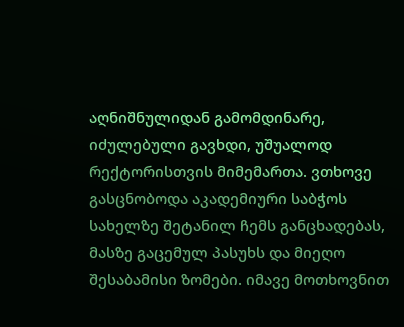აღნიშნულიდან გამომდინარე, იძულებული გავხდი, უშუალოდ რექტორისთვის მიმემართა. ვთხოვე გასცნობოდა აკადემიური საბჭოს სახელზე შეტანილ ჩემს განცხადებას, მასზე გაცემულ პასუხს და მიეღო შესაბამისი ზომები. იმავე მოთხოვნით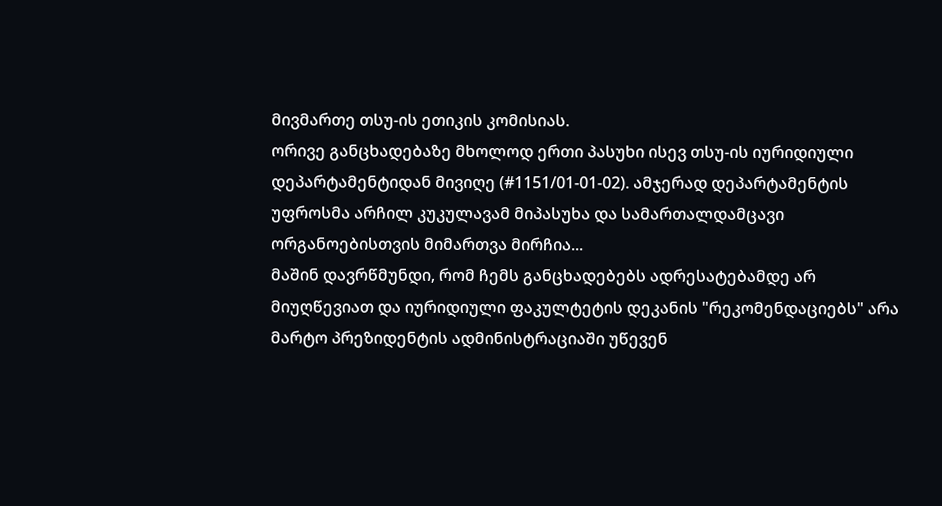მივმართე თსუ-ის ეთიკის კომისიას.
ორივე განცხადებაზე მხოლოდ ერთი პასუხი ისევ თსუ-ის იურიდიული დეპარტამენტიდან მივიღე (#1151/01-01-02). ამჯერად დეპარტამენტის უფროსმა არჩილ კუკულავამ მიპასუხა და სამართალდამცავი ორგანოებისთვის მიმართვა მირჩია...
მაშინ დავრწმუნდი, რომ ჩემს განცხადებებს ადრესატებამდე არ მიუღწევიათ და იურიდიული ფაკულტეტის დეკანის "რეკომენდაციებს" არა მარტო პრეზიდენტის ადმინისტრაციაში უწევენ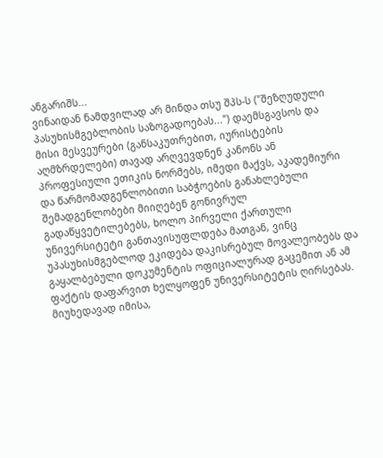ანგარიშს...
ვინაიდან ნამდვილად არ მინდა თსუ შპს-ს ("შეზღუდული პასუხისმგებლობის საზოგადოებას...") დაემსგავსოს და მისი მესვეურები (განსაკუთრებით, იურისტების აღმზრდელები) თავად არღვევდნენ კანონს ან პროფესიული ეთიკის ნორმებს, იმედი მაქვს, აკადემიური და წარმომადგენლობითი საბჭოების განახლებული შემადგენლობები მიიღებენ გონივრულ გადაწყვეტილებებს, ხოლო პირველი ქართული უნივერსიტეტი განთავისუფლდება მათგან, ვინც უპასუხისმგებლოდ ეკიდება დაკისრებულ მოვალეობებს და გაყალბებული დოკუმენტის ოფიციალურად გაცემით ან ამ ფაქტის დაფარვით ხელყოფენ უნივერსიტეტის ღირსებას.
მიუხედავად იმისა,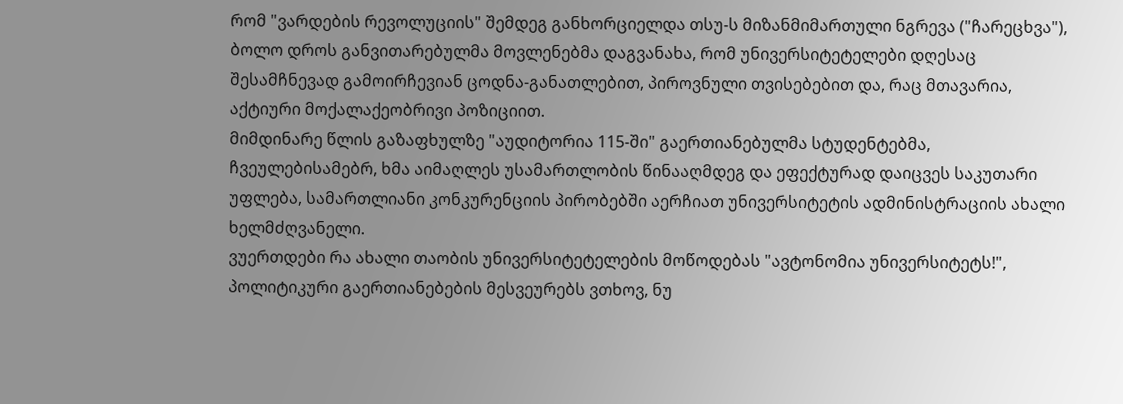რომ "ვარდების რევოლუციის" შემდეგ განხორციელდა თსუ-ს მიზანმიმართული ნგრევა ("ჩარეცხვა"), ბოლო დროს განვითარებულმა მოვლენებმა დაგვანახა, რომ უნივერსიტეტელები დღესაც შესამჩნევად გამოირჩევიან ცოდნა-განათლებით, პიროვნული თვისებებით და, რაც მთავარია, აქტიური მოქალაქეობრივი პოზიციით.
მიმდინარე წლის გაზაფხულზე "აუდიტორია 115-ში" გაერთიანებულმა სტუდენტებმა, ჩვეულებისამებრ, ხმა აიმაღლეს უსამართლობის წინააღმდეგ და ეფექტურად დაიცვეს საკუთარი უფლება, სამართლიანი კონკურენციის პირობებში აერჩიათ უნივერსიტეტის ადმინისტრაციის ახალი ხელმძღვანელი.
ვუერთდები რა ახალი თაობის უნივერსიტეტელების მოწოდებას "ავტონომია უნივერსიტეტს!", პოლიტიკური გაერთიანებების მესვეურებს ვთხოვ, ნუ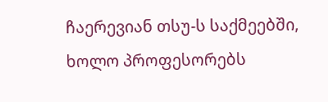ჩაერევიან თსუ-ს საქმეებში, ხოლო პროფესორებს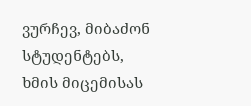ვურჩევ, მიბაძონ სტუდენტებს, ხმის მიცემისას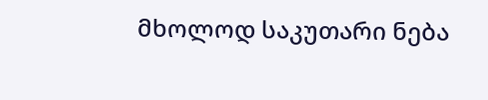მხოლოდ საკუთარი ნება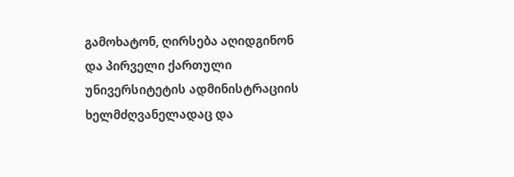გამოხატონ, ღირსება აღიდგინონ და პირველი ქართული უნივერსიტეტის ადმინისტრაციის ხელმძღვანელადაც და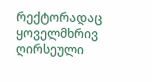რექტორადაც ყოველმხრივ ღირსეული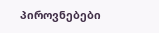პიროვნებები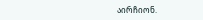აირჩიონ.